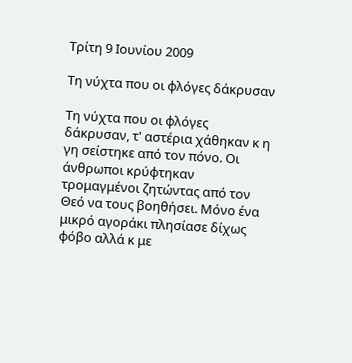Τρίτη 9 Ιουνίου 2009

Τη νύχτα που οι φλόγες δάκρυσαν

Τη νύχτα που οι φλόγες δάκρυσαν, τ' αστέρια χάθηκαν κ η γη σείστηκε από τον πόνο. Οι άνθρωποι κρύφτηκαν τρομαγμένοι ζητώντας από τον Θεό να τους βοηθήσει. Μόνο ένα μικρό αγοράκι πλησίασε δίχως φόβο αλλά κ με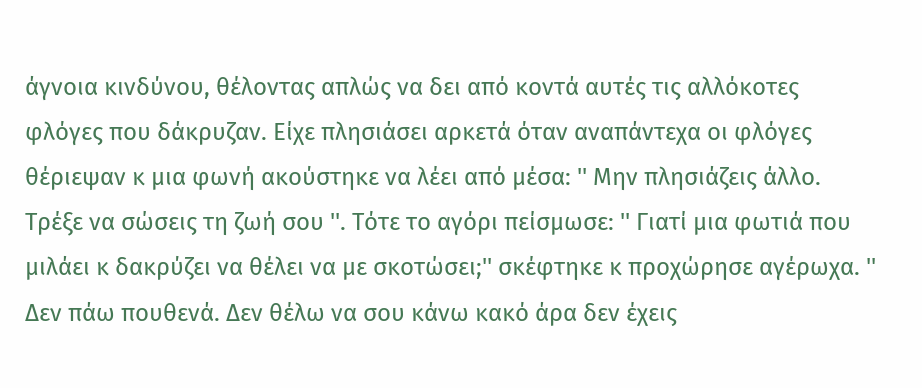άγνοια κινδύνου, θέλοντας απλώς να δει από κοντά αυτές τις αλλόκοτες φλόγες που δάκρυζαν. Είχε πλησιάσει αρκετά όταν αναπάντεχα οι φλόγες θέριεψαν κ μια φωνή ακούστηκε να λέει από μέσα: '' Μην πλησιάζεις άλλο. Τρέξε να σώσεις τη ζωή σου ''. Τότε το αγόρι πείσμωσε: '' Γιατί μια φωτιά που μιλάει κ δακρύζει να θέλει να με σκοτώσει;'' σκέφτηκε κ προχώρησε αγέρωχα. '' Δεν πάω πουθενά. Δεν θέλω να σου κάνω κακό άρα δεν έχεις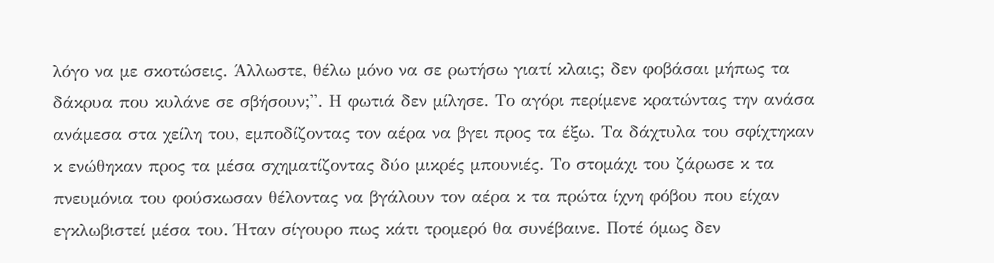λόγο να με σκοτώσεις. Άλλωστε, θέλω μόνο να σε ρωτήσω γιατί κλαις; δεν φοβάσαι μήπως τα δάκρυα που κυλάνε σε σβήσουν;''. Η φωτιά δεν μίλησε. Το αγόρι περίμενε κρατώντας την ανάσα ανάμεσα στα χείλη του, εμποδίζοντας τον αέρα να βγει προς τα έξω. Τα δάχτυλα του σφίχτηκαν κ ενώθηκαν προς τα μέσα σχηματίζοντας δύο μικρές μπουνιές. Το στομάχι του ζάρωσε κ τα πνευμόνια του φούσκωσαν θέλοντας να βγάλουν τον αέρα κ τα πρώτα ίχνη φόβου που είχαν εγκλωβιστεί μέσα του. Ήταν σίγουρο πως κάτι τρομερό θα συνέβαινε. Ποτέ όμως δεν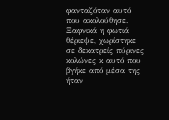φανταζόταν αυτό που ακολούθησε. Ξαφνικά η φωτιά θέριεψε, χωρίστηκε σε δεκατρείς πύρινες κολώνες κ αυτό που βγήκε από μέσα της ήταν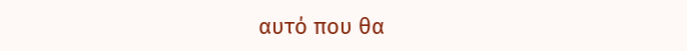αυτό που θα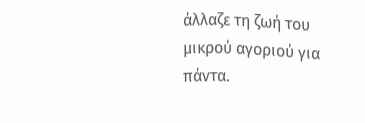άλλαζε τη ζωή του μικρού αγοριού για πάντα.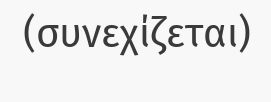(συνεχίζεται)